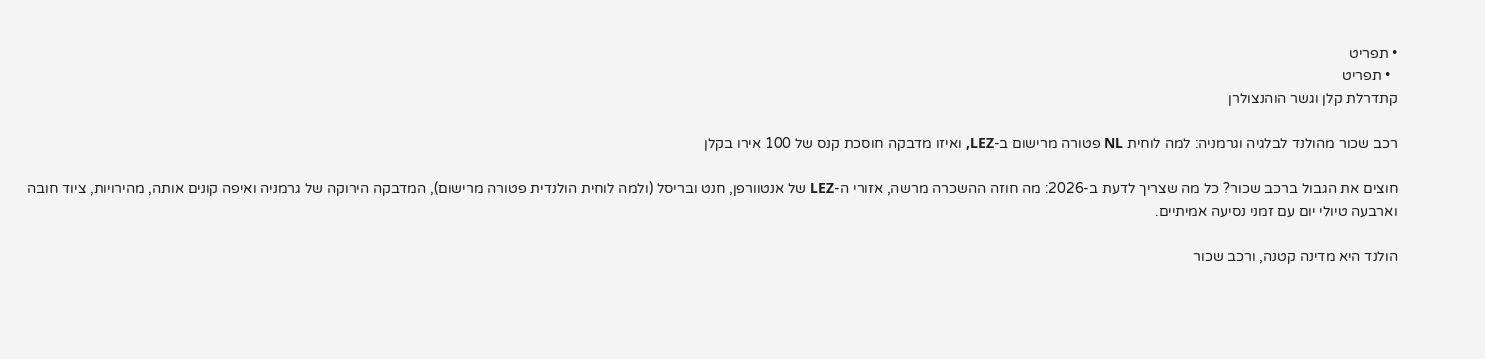• תפריט
  • תפריט
קתדרלת קלן וגשר הוהנצולרן

רכב שכור מהולנד לבלגיה וגרמניה: למה לוחית NL פטורה מרישום ב-LEZ, ואיזו מדבקה חוסכת קנס של 100 אירו בקלן

חוצים את הגבול ברכב שכור? כל מה שצריך לדעת ב-2026: מה חוזה ההשכרה מרשה, אזורי ה-LEZ של אנטוורפן, חנט ובריסל (ולמה לוחית הולנדית פטורה מרישום), המדבקה הירוקה של גרמניה ואיפה קונים אותה, מהירויות, ציוד חובה וארבעה טיולי יום עם זמני נסיעה אמיתיים.

הולנד היא מדינה קטנה, ורכב שכור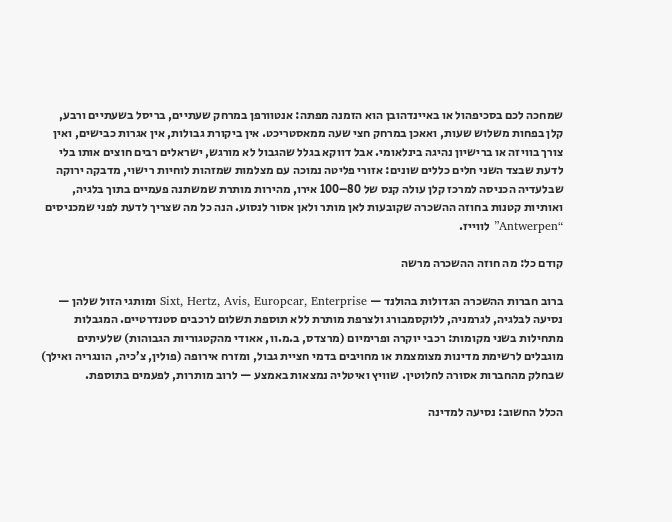שמחכה לכם בסכיפהול או באיינדהובן הוא הזמנה מפתה: אנטוורפן במרחק שעתיים, בריסל בשעתיים ורבע, קלן בפחות משלוש שעות, ואאכן במרחק חצי שעה ממאסטריכט. אין ביקורת גבולות, אין אגרות כבישים, ואין צורך בוויזה או ברישיון נהיגה בינלאומי. אבל דווקא בגלל שהגבול לא מורגש, ישראלים רבים חוצים אותו בלי לדעת שבצד השני חלים כללים שונים: אזורי פליטה נמוכה עם מצלמות שמזהות לוחיות רישוי, מדבקה ירוקה שבלעדיה הכניסה למרכז קלן עולה קנס של 80–100 אירו, מהירות מותרת שמשתנה פעמיים בתוך בלגיה, ואותיות קטנות בחוזה ההשכרה שקובעות לאן מותר ולאן אסור לנסוע. הנה כל מה שצריך לדעת לפני שמכניסים “Antwerpen” לווייז.

קודם כל: מה חוזה ההשכרה מרשה

ברוב חברות ההשכרה הגדולות בהולנד — Sixt, Hertz, Avis, Europcar, Enterprise ומותגי הזול שלהן — נסיעה לבלגיה, לגרמניה, ללוקסמבורג ולצרפת מותרת ללא תוספת תשלום לרכבים סטנדרטיים. המגבלות מתחילות בשני מקומות: רכבי יוקרה ופרימיום (מרצדס, ב.מ.וו, אאודי מהקטגוריות הגבוהות) שלעיתים מוגבלים לרשימת מדינות מצומצמת או מחויבים בדמי חציית גבול, ומזרח אירופה (פולין, צ’כיה, הונגריה ואילך) שבחלק מהחברות אסורה לחלוטין. שוויץ ואיטליה נמצאות באמצע — לרוב מותרות, לפעמים בתוספת.

הכלל החשוב: נסיעה למדינה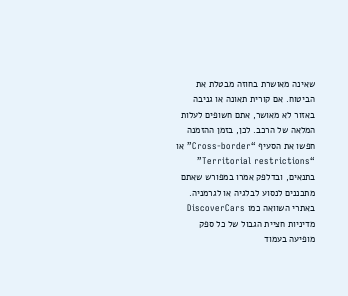שאינה מאושרת בחוזה מבטלת את הביטוח. אם קורית תאונה או גניבה באזור לא מאושר, אתם חשופים לעלות המלאה של הרכב. לכן, בזמן ההזמנה חפשו את הסעיף “Cross-border” או “Territorial restrictions” בתנאים, ובדלפק אמרו במפורש שאתם מתכננים לנסוע לבלגיה או לגרמניה. באתרי השוואה כמו DiscoverCars מדיניות חציית הגבול של כל ספק מופיעה בעמוד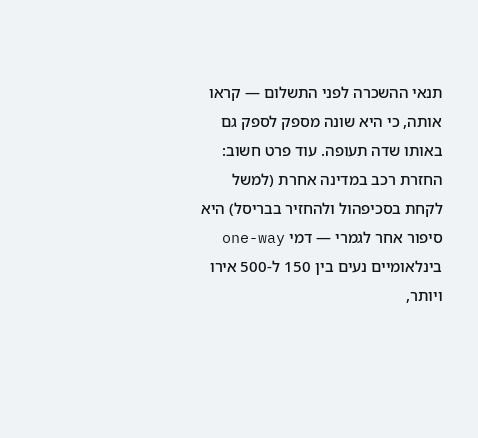תנאי ההשכרה לפני התשלום — קראו אותה, כי היא שונה מספק לספק גם באותו שדה תעופה. עוד פרט חשוב: החזרת רכב במדינה אחרת (למשל לקחת בסכיפהול ולהחזיר בבריסל) היא סיפור אחר לגמרי — דמי one-way בינלאומיים נעים בין 150 ל-500 אירו ויותר,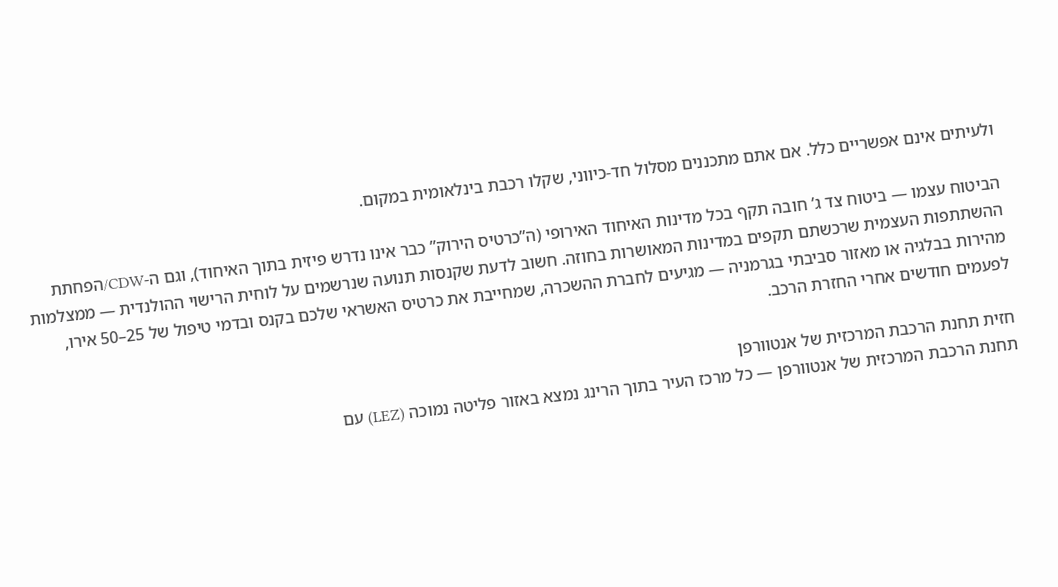ולעיתים אינם אפשריים כלל. אם אתם מתכננים מסלול חד-כיווני, שקלו רכבת בינלאומית במקום.

הביטוח עצמו — ביטוח צד ג’ חובה תקף בכל מדינות האיחוד האירופי (ה”כרטיס הירוק” כבר אינו נדרש פיזית בתוך האיחוד), וגם ה-CDW/הפחתת ההשתתפות העצמית שרכשתם תקפים במדינות המאושרות בחוזה. חשוב לדעת שקנסות תנועה שנרשמים על לוחית הרישוי ההולנדית — ממצלמות מהירות בבלגיה או מאזור סביבתי בגרמניה — מגיעים לחברת ההשכרה, שמחייבת את כרטיס האשראי שלכם בקנס ובדמי טיפול של 25–50 אירו, לפעמים חודשים אחרי החזרת הרכב.

חזית תחנת הרכבת המרכזית של אנטוורפן
תחנת הרכבת המרכזית של אנטוורפן — כל מרכז העיר בתוך הרינג נמצא באזור פליטה נמוכה (LEZ) עם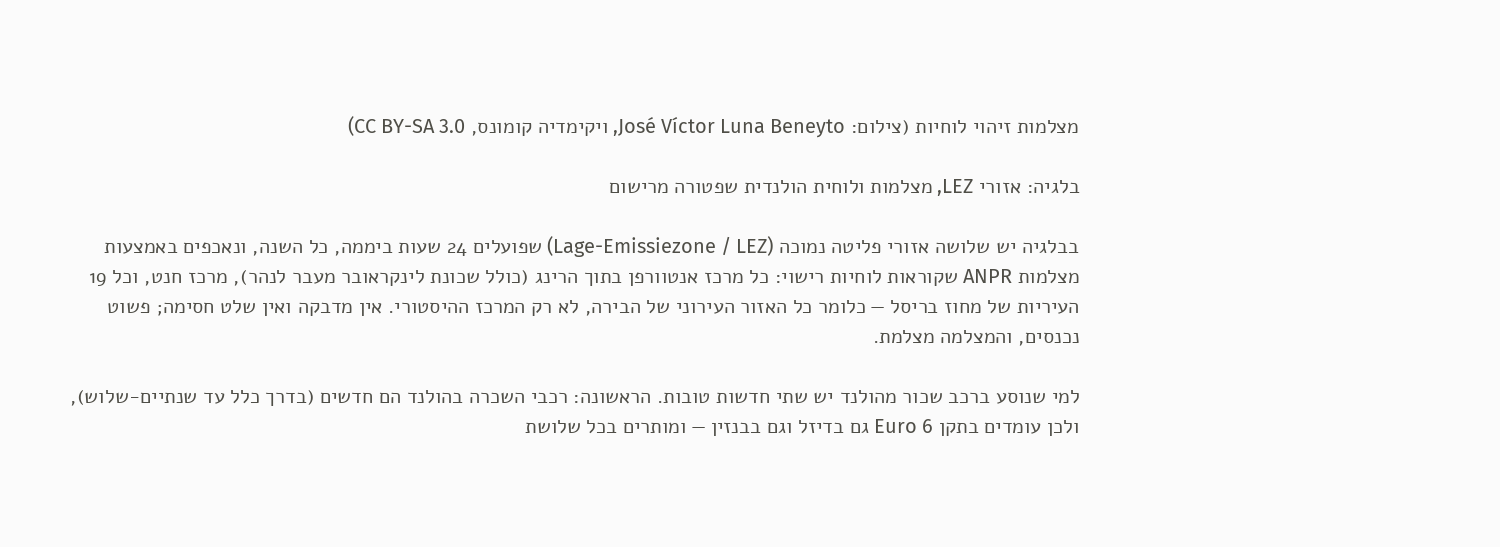מצלמות זיהוי לוחיות (צילום: José Víctor Luna Beneyto, ויקימדיה קומונס, CC BY-SA 3.0)

בלגיה: אזורי LEZ, מצלמות ולוחית הולנדית שפטורה מרישום

בבלגיה יש שלושה אזורי פליטה נמוכה (Lage-Emissiezone / LEZ) שפועלים 24 שעות ביממה, כל השנה, ונאכפים באמצעות מצלמות ANPR שקוראות לוחיות רישוי: כל מרכז אנטוורפן בתוך הרינג (כולל שכונת לינקראובר מעבר לנהר), מרכז חנט, וכל 19 העיריות של מחוז בריסל — כלומר כל האזור העירוני של הבירה, לא רק המרכז ההיסטורי. אין מדבקה ואין שלט חסימה; פשוט נכנסים, והמצלמה מצלמת.

למי שנוסע ברכב שכור מהולנד יש שתי חדשות טובות. הראשונה: רכבי השכרה בהולנד הם חדשים (בדרך כלל עד שנתיים-שלוש), ולכן עומדים בתקן Euro 6 גם בדיזל וגם בבנזין — ומותרים בכל שלושת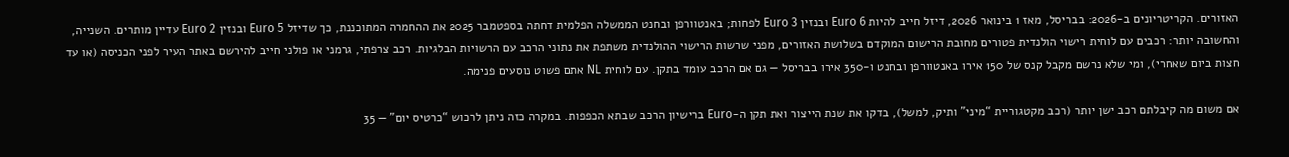האזורים. הקריטריונים ב-2026: בבריסל, מאז 1 בינואר 2026, דיזל חייב להיות Euro 6 ובנזין Euro 3 לפחות; באנטוורפן ובחנט הממשלה הפלמית דחתה בספטמבר 2025 את ההחמרה המתוכננת, כך שדיזל Euro 5 ובנזין Euro 2 עדיין מותרים. השנייה, והחשובה יותר: רכבים עם לוחית רישוי הולנדית פטורים מחובת הרישום המוקדם בשלושת האזורים, מפני שרשות הרישוי ההולנדית משתפת את נתוני הרכב עם הרשויות הבלגיות. רכב צרפתי, גרמני או פולני חייב להירשם באתר העיר לפני הכניסה (או עד חצות ביום שאחרי), ומי שלא נרשם מקבל קנס של 150 אירו באנטוורפן ובחנט ו-350 אירו בבריסל — גם אם הרכב עומד בתקן. עם לוחית NL אתם פשוט נוסעים פנימה.

אם משום מה קיבלתם רכב ישן יותר (רכב מקטגוריית “מיני” ותיק, למשל), בדקו את שנת הייצור ואת תקן ה-Euro ברישיון הרכב שבתא הכפפות. במקרה כזה ניתן לרכוש “כרטיס יום” — 35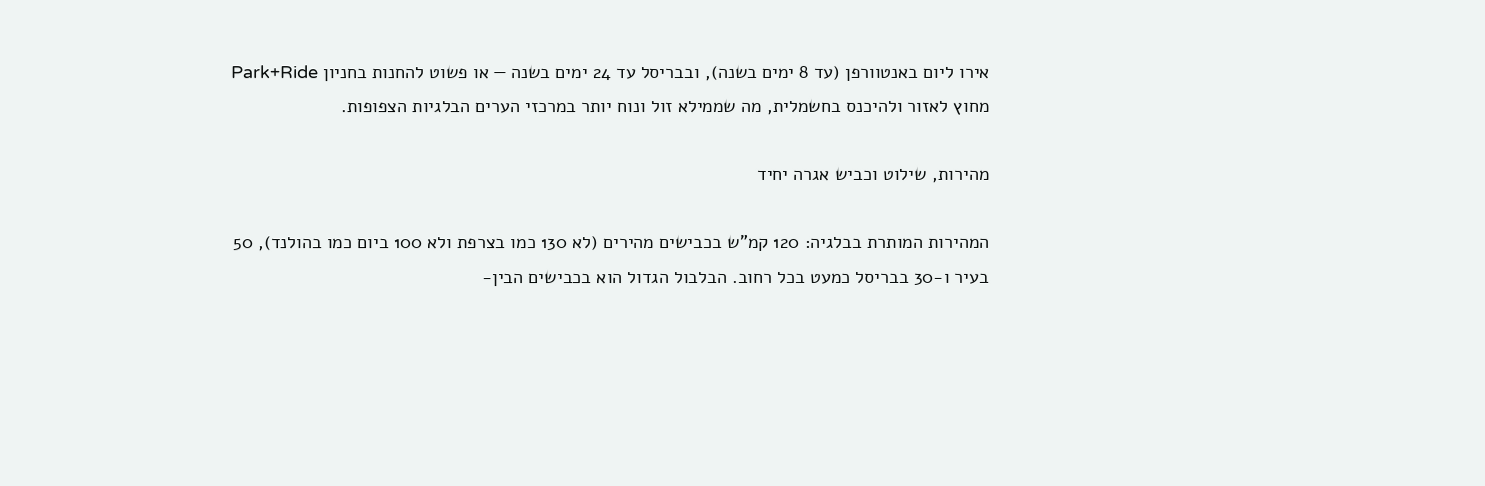אירו ליום באנטוורפן (עד 8 ימים בשנה), ובבריסל עד 24 ימים בשנה — או פשוט להחנות בחניון Park+Ride מחוץ לאזור ולהיכנס בחשמלית, מה שממילא זול ונוח יותר במרכזי הערים הבלגיות הצפופות.

מהירות, שילוט וכביש אגרה יחיד

המהירות המותרת בבלגיה: 120 קמ”ש בכבישים מהירים (לא 130 כמו בצרפת ולא 100 ביום כמו בהולנד), 50 בעיר ו-30 בבריסל כמעט בכל רחוב. הבלבול הגדול הוא בכבישים הבין-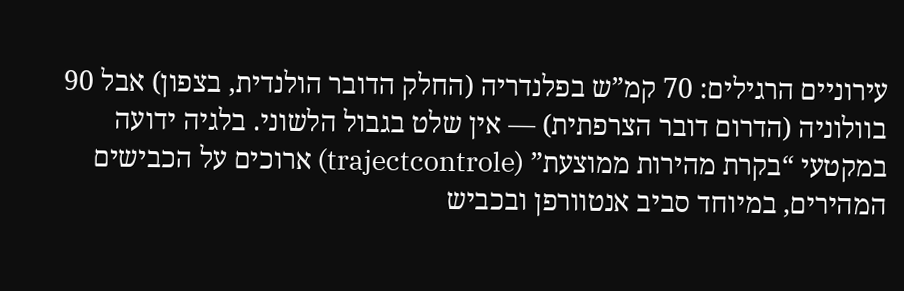עירוניים הרגילים: 70 קמ”ש בפלנדריה (החלק הדובר הולנדית, בצפון) אבל 90 בוולוניה (הדרום דובר הצרפתית) — אין שלט בגבול הלשוני. בלגיה ידועה במקטעי “בקרת מהירות ממוצעת” (trajectcontrole) ארוכים על הכבישים המהירים, במיוחד סביב אנטוורפן ובכביש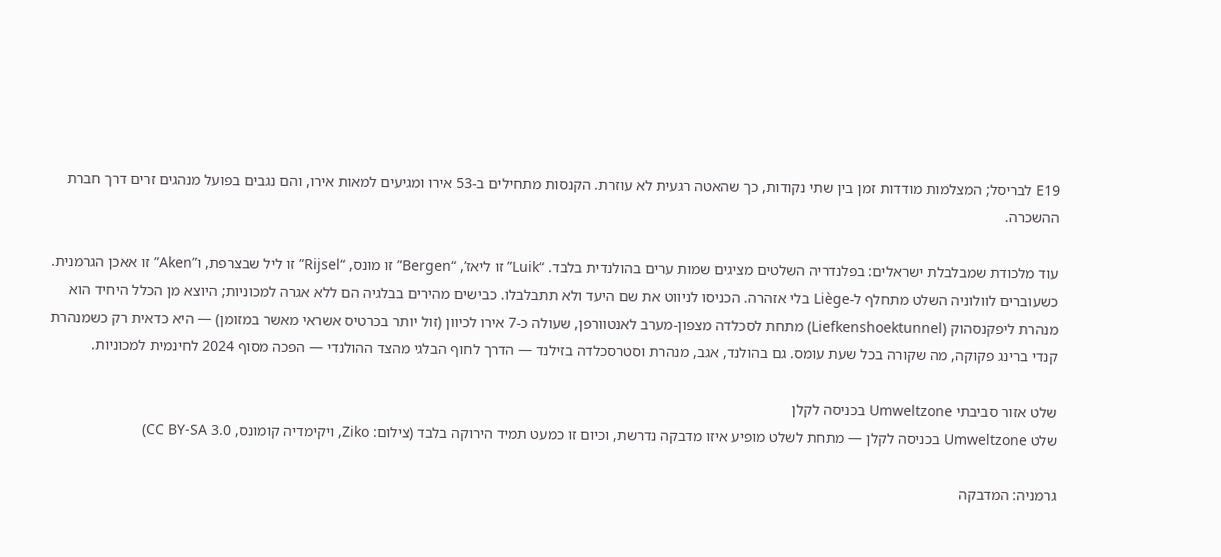E19 לבריסל; המצלמות מודדות זמן בין שתי נקודות, כך שהאטה רגעית לא עוזרת. הקנסות מתחילים ב-53 אירו ומגיעים למאות אירו, והם נגבים בפועל מנהגים זרים דרך חברת ההשכרה.

עוד מלכודת שמבלבלת ישראלים: בפלנדריה השלטים מציגים שמות ערים בהולנדית בלבד. “Luik” זו ליאז’, “Bergen” זו מונס, “Rijsel” זו ליל שבצרפת, ו”Aken” זו אאכן הגרמנית. כשעוברים לוולוניה השלט מתחלף ל-Liège בלי אזהרה. הכניסו לניווט את שם היעד ולא תתבלבלו. כבישים מהירים בבלגיה הם ללא אגרה למכוניות; היוצא מן הכלל היחיד הוא מנהרת ליפקנסהוק (Liefkenshoektunnel) מתחת לסכלדה מצפון-מערב לאנטוורפן, שעולה כ-7 אירו לכיוון (זול יותר בכרטיס אשראי מאשר במזומן) — היא כדאית רק כשמנהרת קנדי ברינג פקוקה, מה שקורה בכל שעת עומס. גם בהולנד, אגב, מנהרת וסטרסכלדה בזילנד — הדרך לחוף הבלגי מהצד ההולנדי — הפכה מסוף 2024 לחינמית למכוניות.

שלט אזור סביבתי Umweltzone בכניסה לקלן
שלט Umweltzone בכניסה לקלן — מתחת לשלט מופיע איזו מדבקה נדרשת, וכיום זו כמעט תמיד הירוקה בלבד (צילום: Ziko, ויקימדיה קומונס, CC BY-SA 3.0)

גרמניה: המדבקה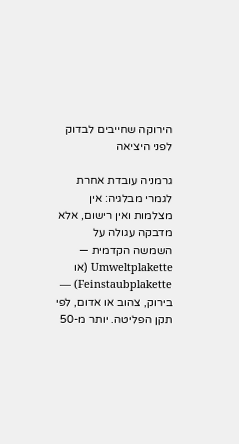הירוקה שחייבים לבדוק לפני היציאה

גרמניה עובדת אחרת לגמרי מבלגיה: אין מצלמות ואין רישום, אלא מדבקה עגולה על השמשה הקדמית — Umweltplakette (או Feinstaubplakette) — בירוק, צהוב או אדום, לפי תקן הפליטה. יותר מ-50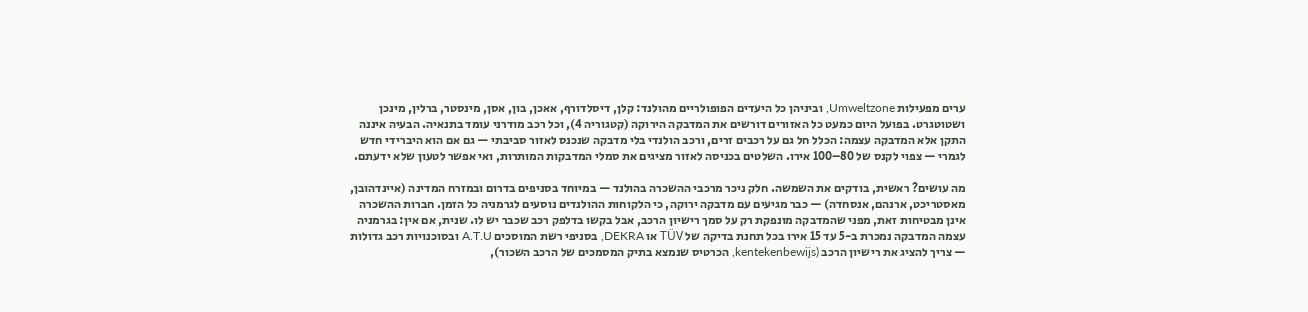ערים מפעילות Umweltzone, וביניהן כל היעדים הפופולריים מהולנד: קלן, דיסלדורף, אאכן, בון, אסן, מינסטר, ברלין, מינכן ושטוטגרט. בפועל היום כמעט כל האזורים דורשים את המדבקה הירוקה (קטגוריה 4), וכל רכב מודרני עומד בתנאיה. הבעיה איננה התקן אלא המדבקה עצמה: הכלל חל גם על רכבים זרים, ורכב הולנדי בלי מדבקה שנכנס לאזור סביבתי — גם אם הוא היברידי חדש לגמרי — צפוי לקנס של 80–100 אירו. השלטים בכניסה לאזור מציגים את סמלי המדבקות המותרות, ואי אפשר לטעון שלא ידעתם.

מה עושים? ראשית, בודקים את השמשה. חלק ניכר מרכבי ההשכרה בהולנד — במיוחד בסניפים בדרום ובמזרח המדינה (איינדהובן, מאסטריכט, ארנהם, אנסחדה) — כבר מגיעים עם מדבקה ירוקה, כי הלקוחות ההולנדים נוסעים לגרמניה כל הזמן. חברות ההשכרה אינן מבטיחות זאת, מפני שהמדבקה מונפקת רק על סמך רישיון הרכב, אבל בקשו בדלפק רכב שכבר יש לו. שנית, אם אין: בגרמניה עצמה המדבקה נמכרת ב-5 עד 15 אירו בכל תחנת בדיקה של TÜV או DEKRA, בסניפי רשת המוסכים A.T.U ובסוכנויות רכב גדולות — צריך להציג את רישיון הרכב (kentekenbewijs, הכרטיס שנמצא בתיק המסמכים של הרכב השכור),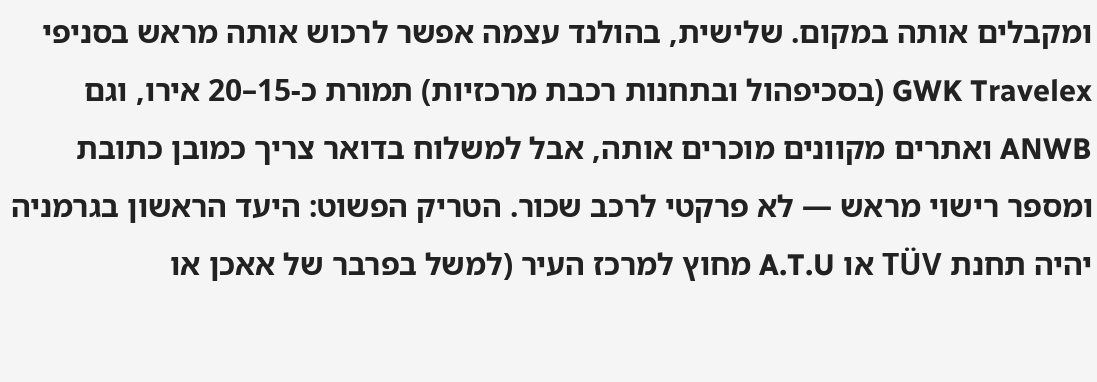ומקבלים אותה במקום. שלישית, בהולנד עצמה אפשר לרכוש אותה מראש בסניפי GWK Travelex (בסכיפהול ובתחנות רכבת מרכזיות) תמורת כ-15–20 אירו, וגם ANWB ואתרים מקוונים מוכרים אותה, אבל למשלוח בדואר צריך כמובן כתובת ומספר רישוי מראש — לא פרקטי לרכב שכור. הטריק הפשוט: היעד הראשון בגרמניה יהיה תחנת TÜV או A.T.U מחוץ למרכז העיר (למשל בפרבר של אאכן או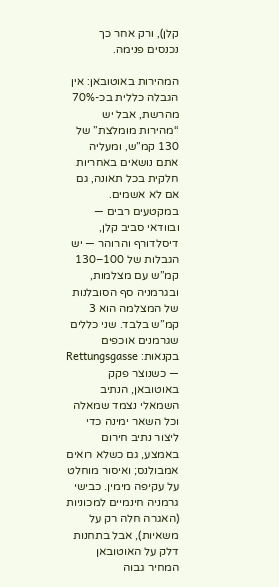קלן), ורק אחר כך נכנסים פנימה.

המהירות באוטובאן: אין הגבלה כללית בכ-70% מהרשת, אבל יש “מהירות מומלצת” של 130 קמ”ש, ומעליה אתם נושאים באחריות חלקית בכל תאונה, גם אם לא אשמים. במקטעים רבים — ובוודאי סביב קלן, דיסלדורף והרוהר — יש הגבלות של 100–130 קמ”ש עם מצלמות, ובגרמניה סף הסובלנות של המצלמה הוא 3 קמ”ש בלבד. שני כללים שגרמנים אוכפים בקנאות: Rettungsgasse — כשנוצר פקק באוטובאן, הנתיב השמאלי נצמד שמאלה וכל השאר ימינה כדי ליצור נתיב חירום באמצע, גם כשלא רואים אמבולנס; ואיסור מוחלט על עקיפה מימין. כבישי גרמניה חינמיים למכוניות (האגרה חלה רק על משאיות), אבל בתחנות דלק על האוטובאן המחיר גבוה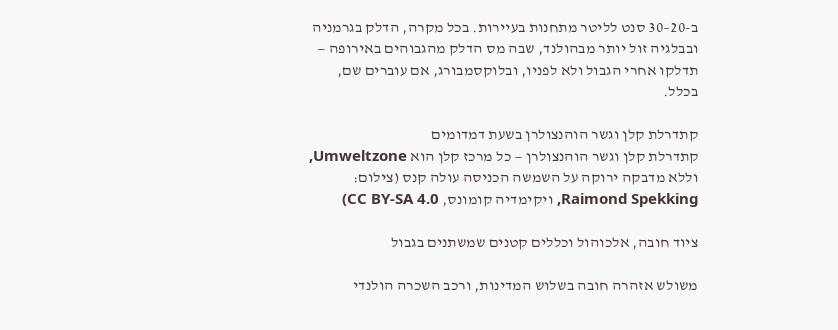ב-20–30 סנט לליטר מתחנות בעיירות. בכל מקרה, הדלק בגרמניה ובבלגיה זול יותר מבהולנד, שבה מס הדלק מהגבוהים באירופה — תדלקו אחרי הגבול ולא לפניו, ובלוקסמבורג, אם עוברים שם, בכלל.

קתדרלת קלן וגשר הוהנצולרן בשעת דמדומים
קתדרלת קלן וגשר הוהנצולרן — כל מרכז קלן הוא Umweltzone, וללא מדבקה ירוקה על השמשה הכניסה עולה קנס (צילום: Raimond Spekking, ויקימדיה קומונס, CC BY-SA 4.0)

ציוד חובה, אלכוהול וכללים קטנים שמשתנים בגבול

משולש אזהרה חובה בשלוש המדינות, ורכב השכרה הולנדי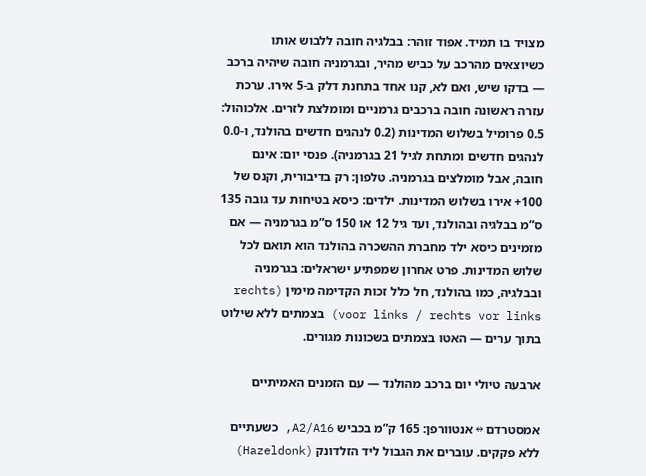מצויד בו תמיד. אפוד זוהר: בבלגיה חובה ללבוש אותו כשיוצאים מהרכב על כביש מהיר, ובגרמניה חובה שיהיה ברכב — בדקו שיש, ואם לא, קנו אחד בתחנת דלק ב-5 אירו. ערכת עזרה ראשונה חובה ברכבים גרמניים ומומלצת לזרים. אלכוהול: 0.5 פרומיל בשלוש המדינות (0.2 לנהגים חדשים בהולנד, ו-0.0 לנהגים חדשים ומתחת לגיל 21 בגרמניה). פנסי יום: אינם חובה, אבל מומלצים בגרמניה. טלפון: רק בדיבורית, וקנס של 100+ אירו בשלוש המדינות. ילדים: כיסא בטיחות עד גובה 135 ס”מ בבלגיה ובהולנד, ועד גיל 12 או 150 ס”מ בגרמניה — אם מזמינים כיסא ילד מחברת ההשכרה בהולנד הוא תואם לכל שלוש המדינות. פרט אחרון שמפתיע ישראלים: בגרמניה ובבלגיה, כמו בהולנד, חל כלל זכות הקדימה מימין (rechts voor links / rechts vor links) בצמתים ללא שילוט בתוך ערים — האטו בצמתים בשכונות מגורים.

ארבעה טיולי יום ברכב מהולנד — עם הזמנים האמיתיים

אמסטרדם ↔ אנטוורפן: 165 ק”מ בכביש A2/A16, כשעתיים ללא פקקים. עוברים את הגבול ליד הזלדונק (Hazeldonk)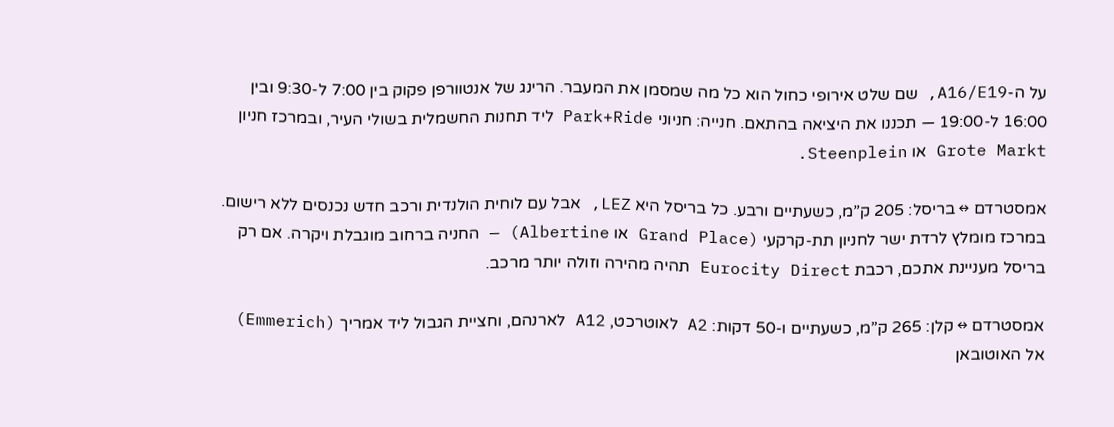על ה-A16/E19, שם שלט אירופי כחול הוא כל מה שמסמן את המעבר. הרינג של אנטוורפן פקוק בין 7:00 ל-9:30 ובין 16:00 ל-19:00 — תכננו את היציאה בהתאם. חנייה: חניוני Park+Ride ליד תחנות החשמלית בשולי העיר, ובמרכז חניון Grote Markt או Steenplein.

אמסטרדם ↔ בריסל: 205 ק”מ, כשעתיים ורבע. כל בריסל היא LEZ, אבל עם לוחית הולנדית ורכב חדש נכנסים ללא רישום. במרכז מומלץ לרדת ישר לחניון תת-קרקעי (Grand Place או Albertine) — החניה ברחוב מוגבלת ויקרה. אם רק בריסל מעניינת אתכם, רכבת Eurocity Direct תהיה מהירה וזולה יותר מרכב.

אמסטרדם ↔ קלן: 265 ק”מ, כשעתיים ו-50 דקות: A2 לאוטרכט, A12 לארנהם, וחציית הגבול ליד אמריך (Emmerich) אל האוטובאן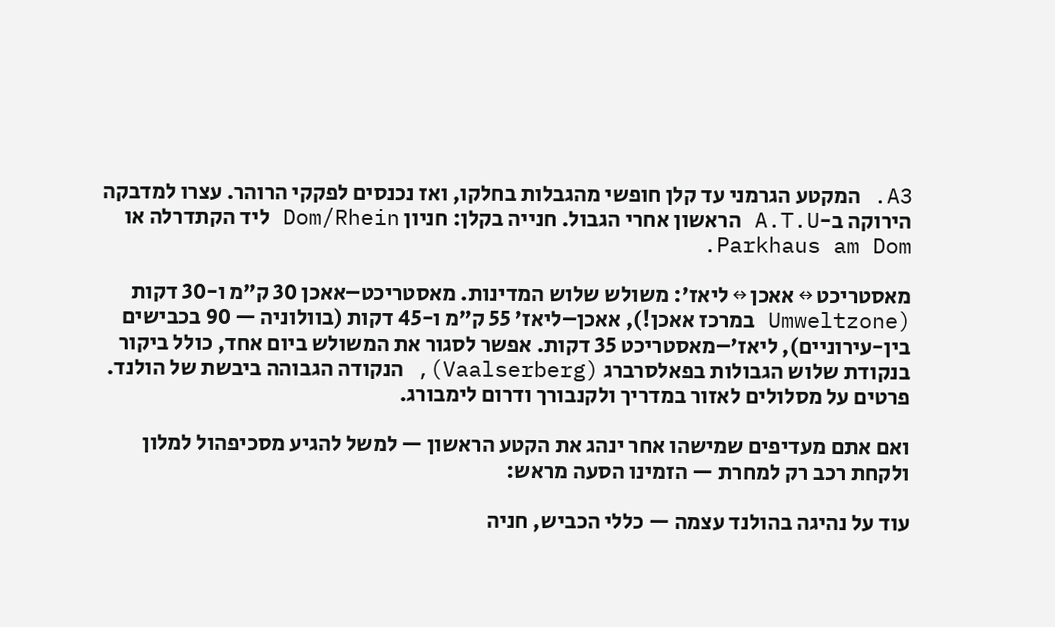A3. המקטע הגרמני עד קלן חופשי מהגבלות בחלקו, ואז נכנסים לפקקי הרוהר. עצרו למדבקה הירוקה ב-A.T.U הראשון אחרי הגבול. חנייה בקלן: חניון Dom/Rhein ליד הקתדרלה או Parkhaus am Dom.

מאסטריכט ↔ אאכן ↔ ליאז’: משולש שלוש המדינות. מאסטריכט–אאכן 30 ק”מ ו-30 דקות (Umweltzone במרכז אאכן!), אאכן–ליאז’ 55 ק”מ ו-45 דקות (בוולוניה — 90 בכבישים בין-עירוניים), ליאז’–מאסטריכט 35 דקות. אפשר לסגור את המשולש ביום אחד, כולל ביקור בנקודת שלוש הגבולות בפאלסרברג (Vaalserberg), הנקודה הגבוהה ביבשת של הולנד. פרטים על מסלולים לאזור במדריך ולקנבורך ודרום לימבורג.

ואם אתם מעדיפים שמישהו אחר ינהג את הקטע הראשון — למשל להגיע מסכיפהול למלון ולקחת רכב רק למחרת — הזמינו הסעה מראש:

עוד על נהיגה בהולנד עצמה — כללי הכביש, חניה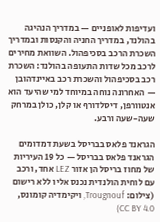ועדיפות לאופניים — במדריך הנהיגה בהולנד, במדריך החניה והקנסות ובמדריך השכרת הרכב בסכיפהול. השוואת מחירים לרכב מכל שדות התעופה בהולנד: השכרת רכב בסכיפהול והשכרת רכב באיינדהובן — האחרונה נוחה במיוחד למי שהיעד הוא אנטוורפן, דיסלדורף או קלן, כולן במרחק שעה-שעה ורבע.

הגראנד פלאס בבריסל בשעת דמדומים
הגראנד פלאס בבריסל — כל 19 העיריות של מחוז בריסל הן אזור LEZ אחד, ורכב עם לוחית הולנדית נכנס אליו ללא רישום (צילום: Trougnouf, ויקימדיה קומונס, CC BY 4.0)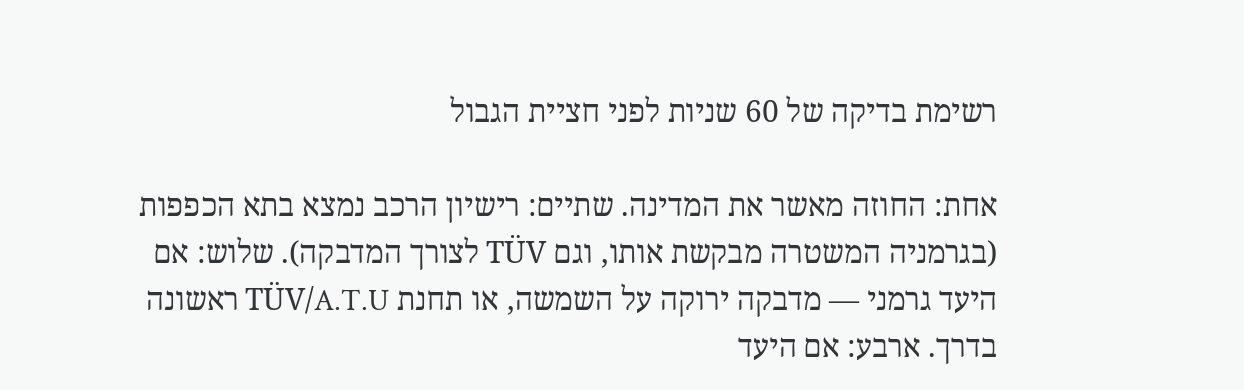רשימת בדיקה של 60 שניות לפני חציית הגבול

אחת: החוזה מאשר את המדינה. שתיים: רישיון הרכב נמצא בתא הכפפות (בגרמניה המשטרה מבקשת אותו, וגם TÜV לצורך המדבקה). שלוש: אם היעד גרמני — מדבקה ירוקה על השמשה, או תחנת TÜV/A.T.U ראשונה בדרך. ארבע: אם היעד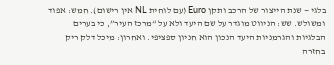בלגי — שנת הייצור של הרכב ותקן Euro (עם לוחית NL אין רישום). חמש: אפוד ומשולש. שש: הניווט מוגדר על שם היעד ולא על “מרכז העיר”, כי בערים הבלגיות והגרמניות היעד הנכון הוא חניון ספציפי. ואחרון: מיכל דלק ריק בחזרה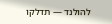להולנד — תדלקו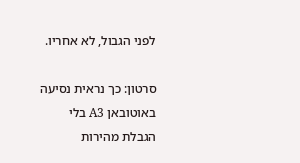לפני הגבול, לא אחריו.

סרטון: כך נראית נסיעה באוטובאן A3 בלי הגבלת מהירות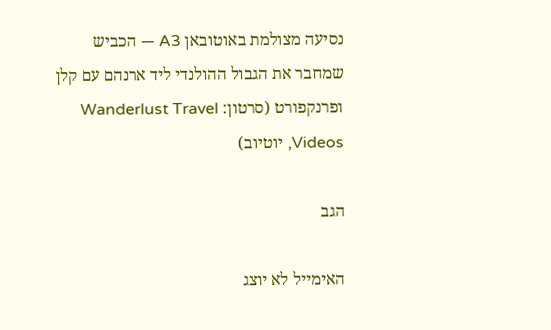נסיעה מצולמת באוטובאן A3 — הכביש שמחבר את הגבול ההולנדי ליד ארנהם עם קלן ופרנקפורט (סרטון: Wanderlust Travel Videos, יוטיוב)

הגב

האימייל לא יוצג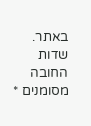באתר. שדות החובה מסומנים *